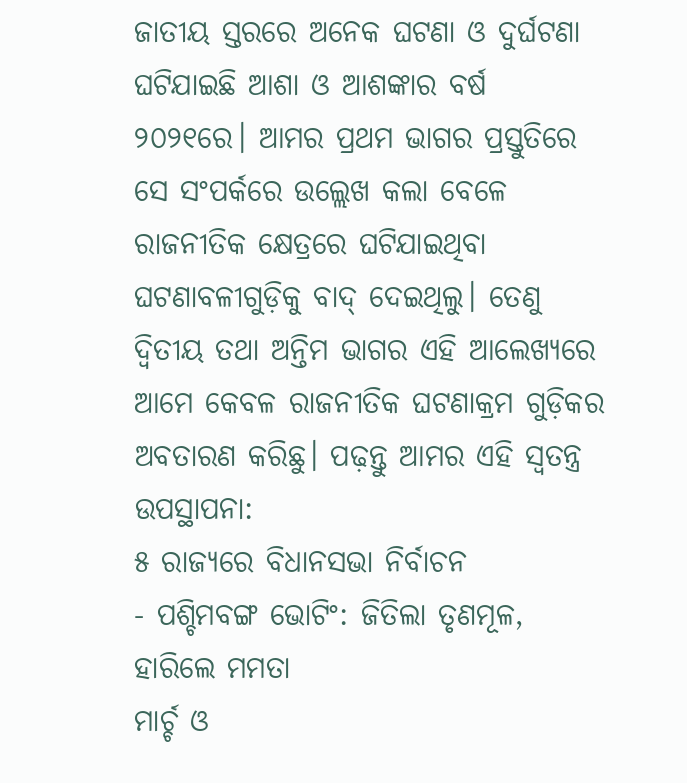ଜାତୀୟ ସ୍ତରରେ ଅନେକ ଘଟଣା ଓ ଦୁର୍ଘଟଣା ଘଟିଯାଇଛି ଆଶା ଓ ଆଶଙ୍କାର ବର୍ଷ ୨୦୨୧ରେ। ଆମର ପ୍ରଥମ ଭାଗର ପ୍ରସ୍ତୁତିରେ ସେ ସଂପର୍କରେ ଉଲ୍ଲେଖ କଲା ବେଳେ ରାଜନୀତିକ କ୍ଷେତ୍ରରେ ଘଟିଯାଇଥିବା ଘଟଣାବଳୀଗୁଡ଼ିକୁ ବାଦ୍ ଦେଇଥିଲୁ। ତେଣୁ ଦ୍ୱିତୀୟ ତଥା ଅନ୍ତିମ ଭାଗର ଏହି ଆଲେଖ୍ୟରେ ଆମେ କେବଳ ରାଜନୀତିକ ଘଟଣାକ୍ରମ ଗୁଡ଼ିକର ଅବତାରଣ କରିଛୁ। ପଢ଼ନ୍ତୁ ଆମର ଏହି ସ୍ୱତନ୍ତ୍ର ଉପସ୍ଥାପନା:
୫ ରାଜ୍ୟରେ ବିଧାନସଭା ନିର୍ବାଚନ
- ପଶ୍ଚିମବଙ୍ଗ ଭୋଟିଂ: ଜିତିଲା ତୃଣମୂଳ, ହାରିଲେ ମମତା
ମାର୍ଚ୍ଚ ଓ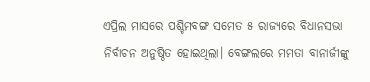ଏପ୍ରିଲ ମାସରେ ପଶ୍ଚିମବଙ୍ଗ ସମେତ ୫ ରାଜ୍ୟରେ ବିଧାନସଭା ନିର୍ବାଚନ ଅନୁଷ୍ଠିତ ହୋଇଥିଲା। ବେଙ୍ଗଲରେ ମମତା ବାନାର୍ଜୀଙ୍କୁ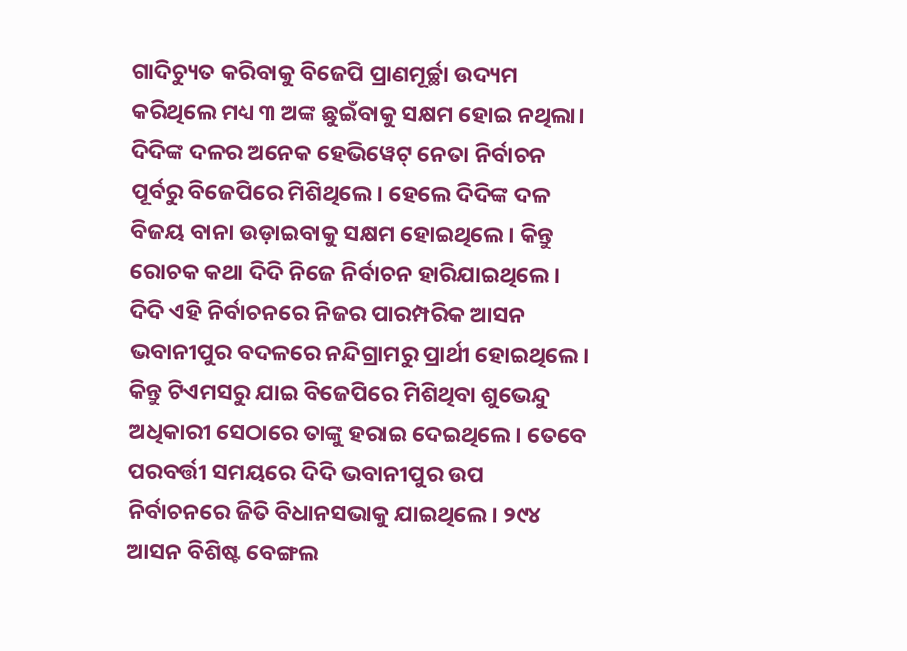ଗାଦିଚ୍ୟୁତ କରିବାକୁ ବିଜେପି ପ୍ରାଣମୂର୍ଚ୍ଛା ଉଦ୍ୟମ କରିଥିଲେ ମଧ୍ୟ ୩ ଅଙ୍କ ଛୁଇଁବାକୁ ସକ୍ଷମ ହୋଇ ନଥିଲା। ଦିଦିଙ୍କ ଦଳର ଅନେକ ହେଭିୱେଟ୍ ନେତା ନିର୍ବାଚନ ପୂର୍ବରୁ ବିଜେପିରେ ମିଶିଥିଲେ। ହେଲେ ଦିଦିଙ୍କ ଦଳ ବିଜୟ ବାନା ଉଡ଼ାଇବାକୁ ସକ୍ଷମ ହୋଇଥିଲେ। କିନ୍ତୁ ରୋଚକ କଥା ଦିଦି ନିଜେ ନିର୍ବାଚନ ହାରିଯାଇଥିଲେ। ଦିଦି ଏହି ନିର୍ବାଚନରେ ନିଜର ପାରମ୍ପରିକ ଆସନ ଭବାନୀପୁର ବଦଳରେ ନନ୍ଦିଗ୍ରାମରୁ ପ୍ରାର୍ଥୀ ହୋଇଥିଲେ। କିନ୍ତୁ ଟିଏମସରୁ ଯାଇ ବିଜେପିରେ ମିଶିଥିବା ଶୁଭେନ୍ଦୁ ଅଧିକାରୀ ସେଠାରେ ତାଙ୍କୁ ହରାଇ ଦେଇଥିଲେ। ତେବେ ପରବର୍ତ୍ତୀ ସମୟରେ ଦିଦି ଭବାନୀପୁର ଉପ ନିର୍ବାଚନରେ ଜିତି ବିଧାନସଭାକୁ ଯାଇଥିଲେ। ୨୯୪ ଆସନ ବିଶିଷ୍ଟ ବେଙ୍ଗଲ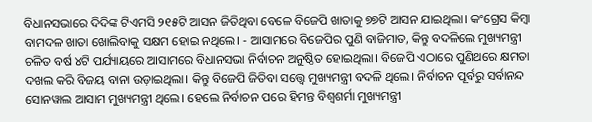ବିଧାନସଭାରେ ଦିଦିଙ୍କ ଟିଏମସି ୨୧୫ଟି ଆସନ ଜିତିଥିବା ବେଳେ ବିଜେପି ଖାତାକୁ ୭୭ଟି ଆସନ ଯାଇଥିଲା। କଂଗ୍ରେସ କିମ୍ବା ବାମଦଳ ଖାତା ଖୋଲିବାକୁ ସକ୍ଷମ ହୋଇ ନଥିଲେ। - ଆସାମରେ ବିଜେପିର ପୁଣି ବାଜିମାତ, କିନ୍ତୁ ବଦଳିଲେ ମୁଖ୍ୟମନ୍ତ୍ରୀ
ଚଳିତ ବର୍ଷ ୪ଟି ପର୍ଯ୍ୟାୟରେ ଆସାମରେ ବିଧାନସଭା ନିର୍ବାଚନ ଅନୁଷ୍ଠିତ ହୋଇଥିଲା। ବିଜେପି ଏଠାରେ ପୁଣିଥରେ କ୍ଷମତା ଦଖଲ କରି ବିଜୟ ବାନା ଉଡ଼ାଇଥିଲା। କିନ୍ତୁ ବିଜେପି ଜିତିବା ସତ୍ତ୍ୱେ ମୁଖ୍ୟମନ୍ତ୍ରୀ ବଦଳି ଥିଲେ। ନିର୍ବାଚନ ପୂର୍ବରୁ ସର୍ବାନନ୍ଦ ସୋନୱାଲ ଆସାମ ମୁଖ୍ୟମନ୍ତ୍ରୀ ଥିଲେ। ହେଲେ ନିର୍ବାଚନ ପରେ ହିମନ୍ତ ବିଶ୍ୱଶର୍ମା ମୁଖ୍ୟମନ୍ତ୍ରୀ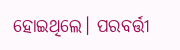ହୋଇଥିଲେ। ପରବର୍ତ୍ତୀ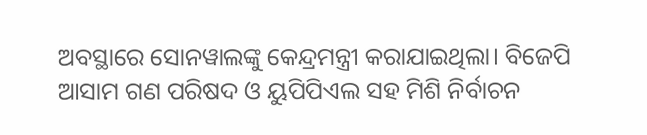ଅବସ୍ଥାରେ ସୋନୱାଲଙ୍କୁ କେନ୍ଦ୍ରମନ୍ତ୍ରୀ କରାଯାଇଥିଲା। ବିଜେପି ଆସାମ ଗଣ ପରିଷଦ ଓ ୟୁପିପିଏଲ ସହ ମିଶି ନିର୍ବାଚନ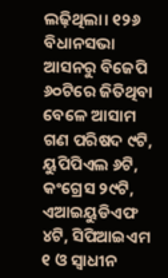ଲଢ଼ିଥିଲା। ୧୨୬ ବିଧାନସଭା ଆସନରୁ ବିଜେପି ୬୦ଟିରେ ଜିତିଥିବା ବେଳେ ଆସାମ ଗଣ ପରିଷଦ ୯ଟି, ୟୁପିପିଏଲ ୬ଟି, କଂଗ୍ରେସ ୨୯ଟି, ଏଆଇୟୁଡିଏଫ ୪ଟି, ସିପିଆଇଏମ ୧ ଓ ସ୍ୱାଧୀନ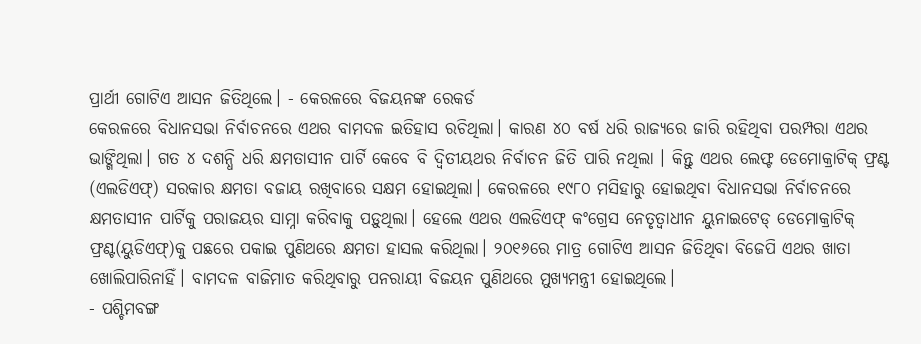ପ୍ରାର୍ଥୀ ଗୋଟିଏ ଆସନ ଜିତିଥିଲେ। - କେରଳରେ ବିଜୟନଙ୍କ ରେକର୍ଡ
କେରଳରେ ବିଧାନସଭା ନିର୍ବାଚନରେ ଏଥର ବାମଦଳ ଇତିହାସ ରଚିଥିଲା। କାରଣ ୪୦ ବର୍ଷ ଧରି ରାଜ୍ୟରେ ଜାରି ରହିଥିବା ପରମ୍ପରା ଏଥର ଭାଙ୍ଗିଥିଲା। ଗତ ୪ ଦଶନ୍ଧି ଧରି କ୍ଷମତାସୀନ ପାର୍ଟି କେବେ ବି ଦ୍ୱିତୀୟଥର ନିର୍ବାଚନ ଜିତି ପାରି ନଥିଲା । କିନ୍ତୁ ଏଥର ଲେଫ୍ଟ ଡେମୋକ୍ରାଟିକ୍ ଫ୍ରଣ୍ଟ (ଏଲଡିଏଫ୍) ସରକାର କ୍ଷମତା ବଜାୟ ରଖିବାରେ ସକ୍ଷମ ହୋଇଥିଲା। କେରଳରେ ୧୯୮୦ ମସିହାରୁ ହୋଇଥିବା ବିଧାନସଭା ନିର୍ବାଚନରେ କ୍ଷମତାସୀନ ପାର୍ଟିକୁ ପରାଜୟର ସାମ୍ନା କରିବାକୁ ପଡ଼ୁଥିଲା। ହେଲେ ଏଥର ଏଲଡିଏଫ୍ କଂଗ୍ରେସ ନେତୃତ୍ୱାଧୀନ ୟୁନାଇଟେଡ୍ ଡେମୋକ୍ରାଟିକ୍ ଫ୍ରଣ୍ଟ(ୟୁଡିଏଫ୍)କୁ ପଛରେ ପକାଇ ପୁଣିଥରେ କ୍ଷମତା ହାସଲ କରିଥିଲା। ୨୦୧୬ରେ ମାତ୍ର ଗୋଟିଏ ଆସନ ଜିତିଥିବା ବିଜେପି ଏଥର ଖାତା ଖୋଲିପାରିନାହିଁ। ବାମଦଳ ବାଜିମାତ କରିଥିବାରୁ ପନରାୟୀ ବିଜୟନ ପୁଣିଥରେ ମୁଖ୍ୟମନ୍ତ୍ରୀ ହୋଇଥିଲେ।
- ପଶ୍ଚିମବଙ୍ଗ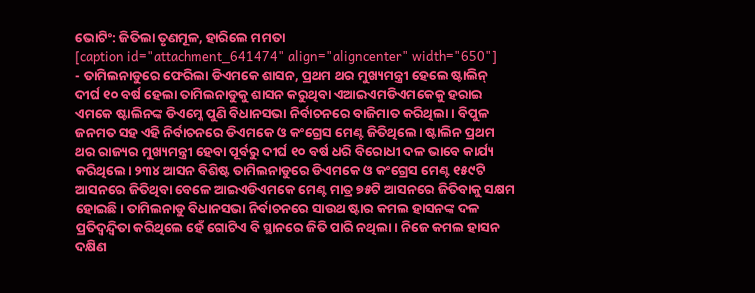ଭୋଟିଂ: ଜିତିଲା ତୃଣମୂଳ, ହାରିଲେ ମମତା
[caption id="attachment_641474" align="aligncenter" width="650"]
- ତାମିଲନାଡୁରେ ଫେରିଲା ଡିଏମକେ ଶାସନ, ପ୍ରଥମ ଥର ମୁଖ୍ୟମନ୍ତ୍ରୀ ହେଲେ ଷ୍ଟାଲିନ୍
ଦୀର୍ଘ ୧୦ ବର୍ଷ ହେଲା ତାମିଲନାଡୁକୁ ଶାସନ କରୁଥିବା ଏଆଇଏମଡିଏମକେକୁ ହରାଇ ଏମକେ ଷ୍ଟାଲିନଙ୍କ ଡିଏମ୍କେ ପୁଣି ବିଧାନସଭା ନିର୍ବାଚନରେ ବାଜିମାତ କରିଥିଲା। ବିପୁଳ ଜନମତ ସହ ଏହି ନିର୍ବାଚନରେ ଡିଏମକେ ଓ କଂଗ୍ରେସ ମେଣ୍ଟ ଜିତିଥିଲେ। ଷ୍ଟାଲିନ ପ୍ରଥମ ଥର ରାଜ୍ୟର ମୁଖ୍ୟମନ୍ତ୍ରୀ ହେବା ପୂର୍ବରୁ ଦୀର୍ଘ ୧୦ ବର୍ଷ ଧରି ବିରୋଧୀ ଦଳ ଭାବେ କାର୍ଯ୍ୟ କରିଥିଲେ। ୨୩୪ ଆସନ ବିଶିଷ୍ଟ ତାମିଲନାଡୁରେ ଡିଏମକେ ଓ କଂଗ୍ରେସ ମେଣ୍ଟ ୧୫୯ଟି ଆସନରେ ଜିତିଥିବା ବେଳେ ଆଇଏଡିଏମକେ ମେଣ୍ଟ ମାତ୍ର ୭୫ଟି ଆସନରେ ଜିତିବାକୁ ସକ୍ଷମ ହୋଇଛି। ତାମିଲନାଡୁ ବିଧାନସଭା ନିର୍ବାଚନରେ ସାଉଥ ଷ୍ଟାର କମଲ ହାସନଙ୍କ ଦଳ ପ୍ରତିଦ୍ୱନ୍ଦ୍ୱିତା କରିଥିଲେ ହେଁ ଗୋଟିଏ ବି ସ୍ଥାନରେ ଜିତି ପାରି ନଥିଲା। ନିଜେ କମଲ ହାସନ ଦକ୍ଷିଣ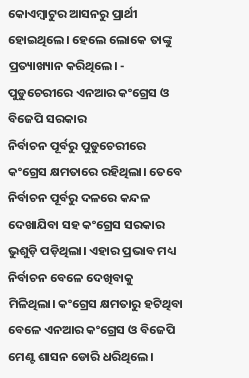କୋଏମ୍ବାଟୁର ଆସନରୁ ପ୍ରାର୍ଥୀ ହୋଇଥିଲେ। ହେଲେ ଲୋକେ ତାଙ୍କୁ ପ୍ରତ୍ୟାଖ୍ୟାନ କରିଥିଲେ। - ପୁଡୁଚେରୀରେ ଏନଆର କଂଗ୍ରେସ ଓ ବିଜେପି ସରକାର
ନିର୍ବାଚନ ପୂର୍ବରୁ ପୁଡୁଚେରୀରେ କଂଗ୍ରେସ କ୍ଷମତାରେ ରହିଥିଲା। ତେବେ ନିର୍ବାଚନ ପୂର୍ବରୁ ଦଳରେ କନ୍ଦଳ ଦେଖାଯିବା ସହ କଂଗ୍ରେସ ସରକାର ଭୁଶୁଡ଼ି ପଡ଼ିଥିଲା। ଏହାର ପ୍ରଭାବ ମଧ୍ୟ ନିର୍ବାଚନ ବେଳେ ଦେଖିବାକୁ ମିଳିଥିଲା। କଂଗ୍ରେସ କ୍ଷମତାରୁ ହଟିଥିବା ବେଳେ ଏନଆର କଂଗ୍ରେସ ଓ ବିଜେପି ମେଣ୍ଟ ଶାସନ ଡୋରି ଧରିଥିଲେ।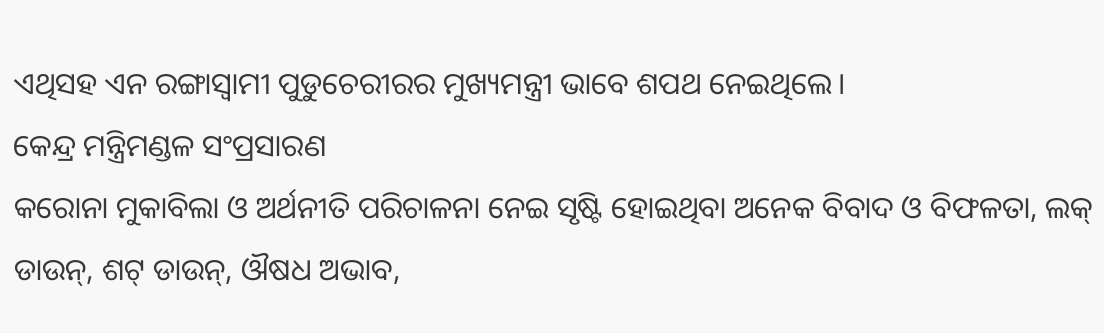ଏଥିସହ ଏନ ରଙ୍ଗାସ୍ୱାମୀ ପୁଡୁଚେରୀରର ମୁଖ୍ୟମନ୍ତ୍ରୀ ଭାବେ ଶପଥ ନେଇଥିଲେ।
କେନ୍ଦ୍ର ମନ୍ତ୍ରିମଣ୍ଡଳ ସଂପ୍ରସାରଣ
କରୋନା ମୁକାବିଲା ଓ ଅର୍ଥନୀତି ପରିଚାଳନା ନେଇ ସୃଷ୍ଟି ହୋଇଥିବା ଅନେକ ବିବାଦ ଓ ବିଫଳତା, ଲକ୍ ଡାଉନ୍, ଶଟ୍ ଡାଉନ୍, ଔଷଧ ଅଭାବ,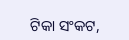ଟିକା ସଂକଟ,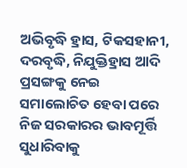ଅଭିବୃଦ୍ଧି ହ୍ରାସ, ଟିକସହାନୀ, ଦରବୃଦ୍ଧି, ନିଯୁକ୍ତିହ୍ରାସ ଆଦି ପ୍ରସଙ୍ଗକୁ ନେଇ ସମାଲୋଚିତ ହେବା ପରେ ନିଜ ସରକାରର ଭାବମୂର୍ତ୍ତି ସୁଧାରିବାକୁ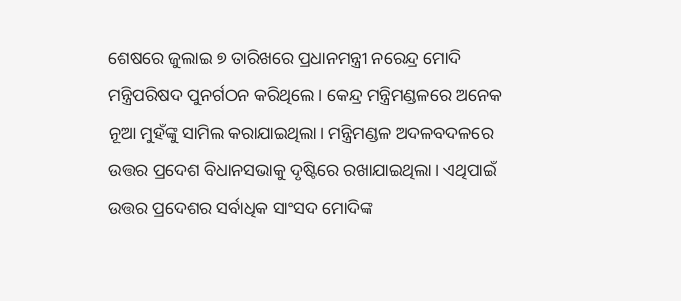ଶେଷରେ ଜୁଲାଇ ୭ ତାରିଖରେ ପ୍ରଧାନମନ୍ତ୍ରୀ ନରେନ୍ଦ୍ର ମୋଦି ମନ୍ତ୍ରିପରିଷଦ ପୁନର୍ଗଠନ କରିଥିଲେ। କେନ୍ଦ୍ର ମନ୍ତ୍ରିମଣ୍ଡଳରେ ଅନେକ ନୂଆ ମୁହଁଙ୍କୁ ସାମିଲ କରାଯାଇଥିଲା। ମନ୍ତ୍ରିମଣ୍ଡଳ ଅଦଳବଦଳରେ ଉତ୍ତର ପ୍ରଦେଶ ବିଧାନସଭାକୁ ଦୃଷ୍ଟିରେ ରଖାଯାଇଥିଲା। ଏଥିପାଇଁ ଉତ୍ତର ପ୍ରଦେଶର ସର୍ବାଧିକ ସାଂସଦ ମୋଦିଙ୍କ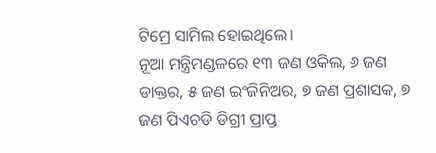ଟିମ୍ରେ ସାମିଲ ହୋଇଥିଲେ।
ନୂଆ ମନ୍ତ୍ରିମଣ୍ଡଳରେ ୧୩ ଜଣ ଓକିଲ, ୬ ଜଣ ଡାକ୍ତର, ୫ ଜଣ ଇଂଜିନିଅର, ୭ ଜଣ ପ୍ରଶାସକ, ୭ ଜଣ ପିଏଚଡି ଡିଗ୍ରୀ ପ୍ରାପ୍ତ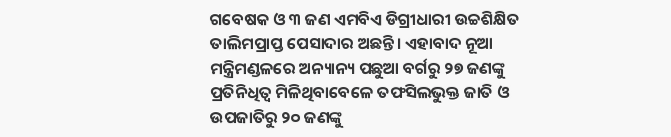ଗବେଷକ ଓ ୩ ଜଣ ଏମବିଏ ଡିଗ୍ରୀଧାରୀ ଉଚ୍ଚଶିକ୍ଷିତ ତାଲିମପ୍ରାପ୍ତ ପେସାଦାର ଅଛନ୍ତି। ଏହାବାଦ ନୂଆ ମନ୍ତ୍ରିମଣ୍ଡଳରେ ଅନ୍ୟାନ୍ୟ ପଛୁଆ ବର୍ଗରୁ ୨୭ ଜଣଙ୍କୁ ପ୍ରତିନିଧିତ୍ୱ ମିଳିଥିବାବେଳେ ତଫସିଲଭୁକ୍ତ ଜାତି ଓ ଉପଜାତିରୁ ୨୦ ଜଣଙ୍କୁ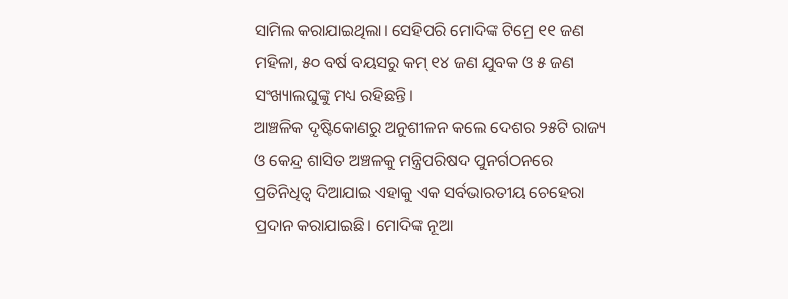ସାମିଲ କରାଯାଇଥିଲା। ସେହିପରି ମୋଦିଙ୍କ ଟିମ୍ରେ ୧୧ ଜଣ ମହିଳା, ୫୦ ବର୍ଷ ବୟସରୁ କମ୍ ୧୪ ଜଣ ଯୁବକ ଓ ୫ ଜଣ ସଂଖ୍ୟାଲଘୁଙ୍କୁ ମଧ୍ୟ ରହିଛନ୍ତି।
ଆଞ୍ଚଳିକ ଦୃଷ୍ଟିକୋଣରୁ ଅନୁଶୀଳନ କଲେ ଦେଶର ୨୫ଟି ରାଜ୍ୟ ଓ କେନ୍ଦ୍ର ଶାସିତ ଅଞ୍ଚଳକୁ ମନ୍ତ୍ରିପରିଷଦ ପୁନର୍ଗଠନରେ ପ୍ରତିନିଧିତ୍ୱ ଦିଆଯାଇ ଏହାକୁ ଏକ ସର୍ବଭାରତୀୟ ଚେହେରା ପ୍ରଦାନ କରାଯାଇଛି। ମୋଦିଙ୍କ ନୂଆ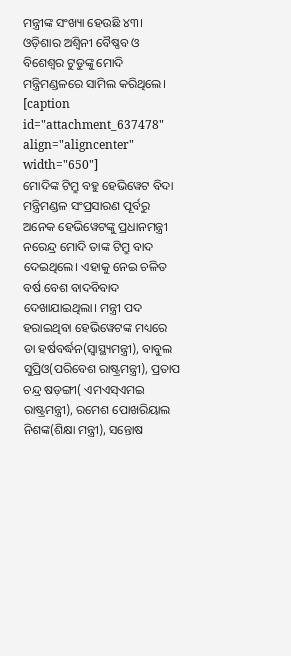ମନ୍ତ୍ରୀଙ୍କ ସଂଖ୍ୟା ହେଉଛି ୪୩। ଓଡ଼ିଶାର ଅଶ୍ୱିନୀ ବୈଷ୍ଣବ ଓ ବିଶେଶ୍ୱର ଟୁଡୁଙ୍କୁ ମୋଦି ମନ୍ତ୍ରିମଣ୍ଡଳରେ ସାମିଲ କରିଥିଲେ।
[caption id="attachment_637478" align="aligncenter" width="650"]
ମୋଦିଙ୍କ ଟିମ୍ରୁ ବହୁ ହେଭିୱେଟ ବିଦା
ମନ୍ତ୍ରିମଣ୍ଡଳ ସଂପ୍ରସାରଣ ପୂର୍ବରୁ ଅନେକ ହେଭିୱେଟଙ୍କୁ ପ୍ରଧାନମନ୍ତ୍ରୀ ନରେନ୍ଦ୍ର ମୋଦି ତାଙ୍କ ଟିମ୍ରୁ ବାଦ ଦେଇଥିଲେ। ଏହାକୁ ନେଇ ଚଳିତ ବର୍ଷ ବେଶ ବାଦବିବାଦ ଦେଖାଯାଇଥିଲା। ମନ୍ତ୍ରୀ ପଦ ହରାଇଥିବା ହେଭିୱେଟଙ୍କ ମଧ୍ୟରେ ଡା ହର୍ଷବର୍ଦ୍ଧନ(ସ୍ୱାସ୍ଥ୍ୟମନ୍ତ୍ରୀ), ବାବୁଲ ସୁପ୍ରିଓ(ପରିବେଶ ରାଷ୍ଟ୍ରମନ୍ତ୍ରୀ), ପ୍ରତାପ ଚନ୍ଦ୍ର ଷଡ଼ଙ୍ଗୀ( ଏମଏସ୍ଏମଇ ରାଷ୍ଟ୍ରମନ୍ତ୍ରୀ), ରମେଶ ପୋଖରିୟାଲ ନିଶଙ୍କ(ଶିକ୍ଷା ମନ୍ତ୍ରୀ), ସନ୍ତୋଷ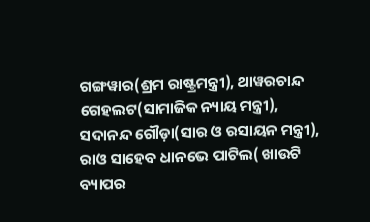ଗଙ୍ଗୱାର(ଶ୍ରମ ରାଷ୍ଟ୍ରମନ୍ତ୍ରୀ), ଥାୱରଚାନ୍ଦ ଗେହଲଟ(ସାମାଜିକ ନ୍ୟାୟ ମନ୍ତ୍ରୀ), ସଦାନନ୍ଦ ଗୌଡ଼ା(ସାର ଓ ରସାୟନ ମନ୍ତ୍ରୀ), ରାଓ ସାହେବ ଧାନଭେ ପାଟିଲ( ଖାଉଟି ବ୍ୟାପର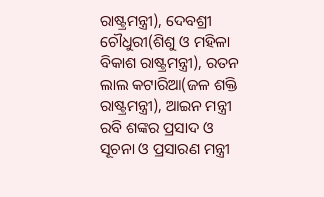ରାଷ୍ଟ୍ରମନ୍ତ୍ରୀ), ଦେବଶ୍ରୀ ଚୌଧୁରୀ(ଶିଶୁ ଓ ମହିଳା ବିକାଶ ରାଷ୍ଟ୍ରମନ୍ତ୍ରୀ), ରତନ ଲାଲ କଟାରିଆ(ଜଳ ଶକ୍ତି ରାଷ୍ଟ୍ରମନ୍ତ୍ରୀ), ଆଇନ ମନ୍ତ୍ରୀ ରବି ଶଙ୍କର ପ୍ରସାଦ ଓ ସୂଚନା ଓ ପ୍ରସାରଣ ମନ୍ତ୍ରୀ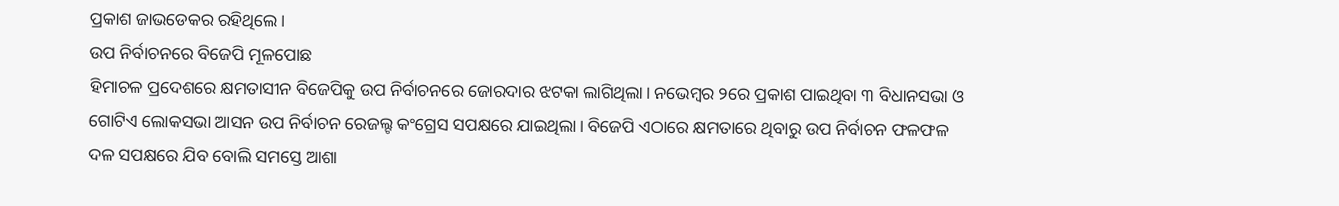ପ୍ରକାଶ ଜାଭଡେକର ରହିଥିଲେ।
ଉପ ନିର୍ବାଚନରେ ବିଜେପି ମୂଳପୋଛ
ହିମାଚଳ ପ୍ରଦେଶରେ କ୍ଷମତାସୀନ ବିଜେପିକୁ ଉପ ନିର୍ବାଚନରେ ଜୋରଦାର ଝଟକା ଲାଗିଥିଲା। ନଭେମ୍ବର ୨ରେ ପ୍ରକାଶ ପାଇଥିବା ୩ ବିଧାନସଭା ଓ ଗୋଟିଏ ଲୋକସଭା ଆସନ ଉପ ନିର୍ବାଚନ ରେଜଲ୍ଟ କଂଗ୍ରେସ ସପକ୍ଷରେ ଯାଇଥିଲା। ବିଜେପି ଏଠାରେ କ୍ଷମତାରେ ଥିବାରୁ ଉପ ନିର୍ବାଚନ ଫଳଫଳ ଦଳ ସପକ୍ଷରେ ଯିବ ବୋଲି ସମସ୍ତେ ଆଶା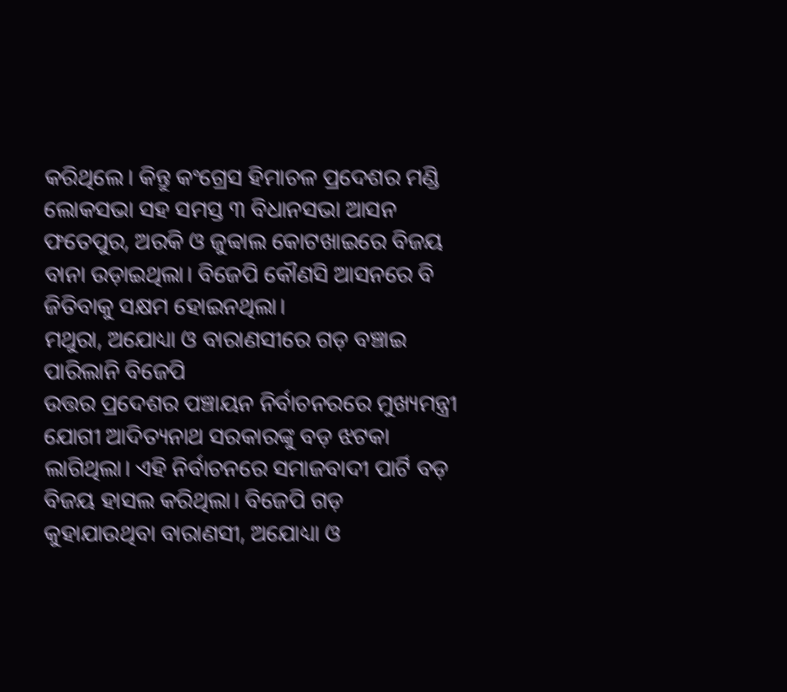କରିଥିଲେ। କିନ୍ତୁ କଂଗ୍ରେସ ହିମାଚଳ ପ୍ରଦେଶର ମଣ୍ଡି ଲୋକସଭା ସହ ସମସ୍ତ ୩ ବିଧାନସଭା ଆସନ ଫତେପୁର, ଅରକି ଓ ଜୁବ୍ବାଲ କୋଟଖାଇରେ ବିଜୟ ବାନା ଉଡ଼ାଇଥିଲା। ବିଜେପି କୌଣସି ଆସନରେ ବି ଜିତିବାକୁ ସକ୍ଷମ ହୋଇନଥିଲା।
ମଥୁରା, ଅଯୋଧ୍ୟା ଓ ବାରାଣସୀରେ ଗଡ଼ ବଞ୍ଚାଇ ପାରିଲାନି ବିଜେପି
ଉତ୍ତର ପ୍ରଦେଶର ପଞ୍ଚାୟନ ନିର୍ବାଚନରରେ ମୁଖ୍ୟମନ୍ତ୍ରୀ ଯୋଗୀ ଆଦିତ୍ୟନାଥ ସରକାରଙ୍କୁ ବଡ଼ ଝଟକା ଲାଗିଥିଲା। ଏହି ନିର୍ବାଚନରେ ସମାଜବାଦୀ ପାର୍ଟି ବଡ଼ ବିଜୟ ହାସଲ କରିଥିଲା। ବିଜେପି ଗଡ଼ କୁହାଯାଉଥିବା ବାରାଣସୀ, ଅଯୋଧ୍ୟା ଓ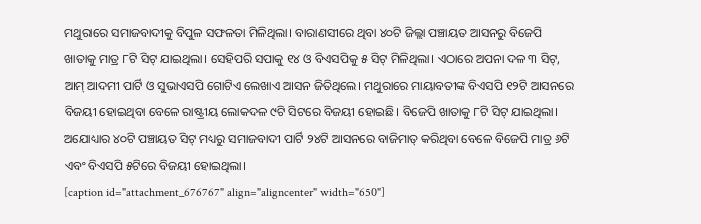ମଥୁରାରେ ସମାଜବାଦୀକୁ ବିପୁଳ ସଫଳତା ମିଳିଥିଲା। ବାରାଣସୀରେ ଥିବା ୪୦ଟି ଜିଲ୍ଲା ପଞ୍ଚାୟତ ଆସନରୁ ବିଜେପି ଖାତାକୁ ମାତ୍ର ୮ଟି ସିଟ୍ ଯାଇଥିଲା। ସେହିପରି ସପାକୁ ୧୪ ଓ ବିଏସପିକୁ ୫ ସିଟ୍ ମିଳିଥିଲା। ଏଠାରେ ଅପନା ଦଳ ୩ ସିଟ୍, ଆମ୍ ଆଦମୀ ପାର୍ଟି ଓ ସୁଭାଏସପି ଗୋଟିଏ ଲେଖାଏ ଆସନ ଜିତିଥିଲେ। ମଥୁରାରେ ମାୟାବତୀଙ୍କ ବିଏସପି ୧୨ଟି ଆସନରେ ବିଜୟୀ ହୋଇଥିବା ବେଳେ ରାଷ୍ଟ୍ରୀୟ ଲୋକଦଳ ୯ଟି ସିଟରେ ବିଜୟୀ ହୋଇଛି। ବିଜେପି ଖାତାକୁ ୮ଟି ସିଟ୍ ଯାଇଥିଲା। ଅଯୋଧ୍ୟାର ୪୦ଟି ପଞ୍ଚାୟତ ସିଟ୍ ମଧ୍ୟରୁ ସମାଜବାଦୀ ପାର୍ଟି ୨୪ଟି ଆସନରେ ବାଜିମାତ୍ କରିଥିବା ବେଳେ ବିଜେପି ମାତ୍ର ୬ଟି ଏବଂ ବିଏସପି ୫ଟିରେ ବିଜୟୀ ହୋଇଥିଲା।
[caption id="attachment_676767" align="aligncenter" width="650"]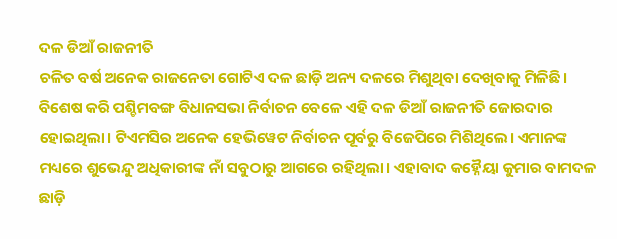ଦଳ ଡିଆଁ ରାଜନୀତି
ଚଳିତ ବର୍ଷ ଅନେକ ରାଜନେତା ଗୋଟିଏ ଦଳ ଛାଡ଼ି ଅନ୍ୟ ଦଳରେ ମିଶୁଥିବା ଦେଖିବାକୁ ମିଳିଛି। ବିଶେଷ କରି ପଶ୍ଚିମବଙ୍ଗ ବିଧାନସଭା ନିର୍ବାଚନ ବେଳେ ଏହି ଦଳ ଡିଆଁ ରାଜନୀତି ଜୋରଦାର ହୋଇଥିଲା। ଟିଏମସିର ଅନେକ ହେଭିୱେଟ ନିର୍ବାଚନ ପୂର୍ବରୁ ବିଜେପିରେ ମିଶିଥିଲେ। ଏମାନଙ୍କ ମଧ୍ୟରେ ଶୁଭେନ୍ଦୁ ଅଧିକାରୀଙ୍କ ନାଁ ସବୁଠାରୁ ଆଗରେ ରହିଥିଲା। ଏହାବାଦ କହ୍ନୈୟା କୁମାର ବାମଦଳ ଛାଡ଼ି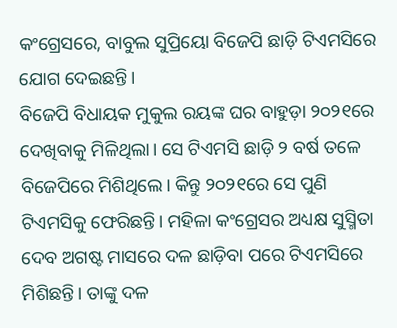କଂଗ୍ରେସରେ, ବାବୁଲ ସୁପ୍ରିୟୋ ବିଜେପି ଛାଡ଼ି ଟିଏମସିରେ ଯୋଗ ଦେଇଛନ୍ତି।
ବିଜେପି ବିଧାୟକ ମୁକୁଲ ରୟଙ୍କ ଘର ବାହୁଡ଼ା ୨୦୨୧ରେ ଦେଖିବାକୁ ମିଳିଥିଲା। ସେ ଟିଏମସି ଛାଡ଼ି ୨ ବର୍ଷ ତଳେ ବିଜେପିରେ ମିଶିଥିଲେ। କିନ୍ତୁ ୨୦୨୧ରେ ସେ ପୁଣି ଟିଏମସିକୁ ଫେରିଛନ୍ତି। ମହିଳା କଂଗ୍ରେସର ଅଧ୍ୟକ୍ଷ ସୁସ୍ମିତା ଦେବ ଅଗଷ୍ଟ ମାସରେ ଦଳ ଛାଡ଼ିବା ପରେ ଟିଏମସିରେ ମିଶିଛନ୍ତି। ତାଙ୍କୁ ଦଳ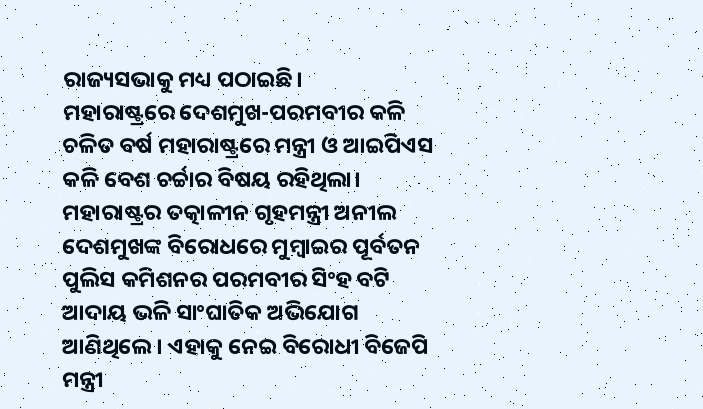ରାଜ୍ୟସଭାକୁ ମଧ୍ୟ ପଠାଇଛି।
ମହାରାଷ୍ଟ୍ରରେ ଦେଶମୁଖ-ପରମବୀର କଳି
ଚଳିତ ବର୍ଷ ମହାରାଷ୍ଟ୍ରରେ ମନ୍ତ୍ରୀ ଓ ଆଇପିଏସ କଳି ବେଶ ଚର୍ଚ୍ଚାର ବିଷୟ ରହିଥିଲା। ମହାରାଷ୍ଟ୍ରର ତତ୍କାଳୀନ ଗୃହମନ୍ତ୍ରୀ ଅନୀଲ ଦେଶମୁଖଙ୍କ ବିରୋଧରେ ମୁମ୍ବାଇର ପୂର୍ବତନ ପୁଲିସ କମିଶନର ପରମବୀର ସିଂହ ବଟି ଆଦାୟ ଭଳି ସାଂଘାତିକ ଅଭିଯୋଗ ଆଣିଥିଲେ। ଏହାକୁ ନେଇ ବିରୋଧୀ ବିଜେପି ମନ୍ତ୍ରୀ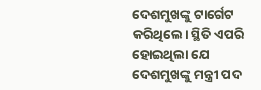ଦେଶମୁଖଙ୍କୁ ଟାର୍ଗେଟ କରିଥିଲେ। ସ୍ଥିତି ଏପରି ହୋଇଥିଲା ଯେ ଦେଶମୁଖଙ୍କୁ ମନ୍ତ୍ରୀ ପଦ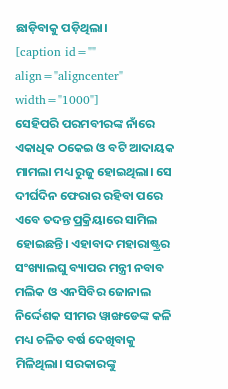ଛାଡ଼ିବାକୁ ପଡ଼ିଥିଲା।
[caption id="" align="aligncenter" width="1000"]
ସେହିପରି ପରମବୀରଙ୍କ ନାଁରେ ଏକାଧିକ ଠକେଇ ଓ ବଟି ଆଦାୟକ ମାମଲା ମଧ୍ୟ ରୁଜୁ ହୋଇଥିଲା। ସେ ଦୀର୍ଘଦିନ ଫେରାର ରହିବା ପରେ ଏବେ ତଦନ୍ତ ପ୍ରକ୍ରିୟାରେ ସାମିଲ ହୋଇଛନ୍ତି। ଏହାବାଦ ମହାରାଷ୍ଟ୍ରର ସଂଖ୍ୟାଲଘୁ ବ୍ୟାପର ମନ୍ତ୍ରୀ ନବାବ ମଲିକ ଓ ଏନସିବିର ଜୋନାଲ ନିର୍ଦ୍ଦେଶକ ସୀମର ୱାଙ୍ଖଡେଙ୍କ କଳି ମଧ୍ୟ ଚଳିତ ବର୍ଷ ଦେଖିବାକୁ ମିଳିଥିଲା। ସରକାରଙ୍କୁ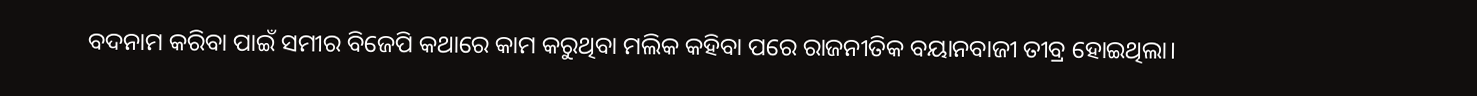ବଦନାମ କରିବା ପାଇଁ ସମୀର ବିଜେପି କଥାରେ କାମ କରୁଥିବା ମଲିକ କହିବା ପରେ ରାଜନୀତିକ ବୟାନବାଜୀ ତୀବ୍ର ହୋଇଥିଲା।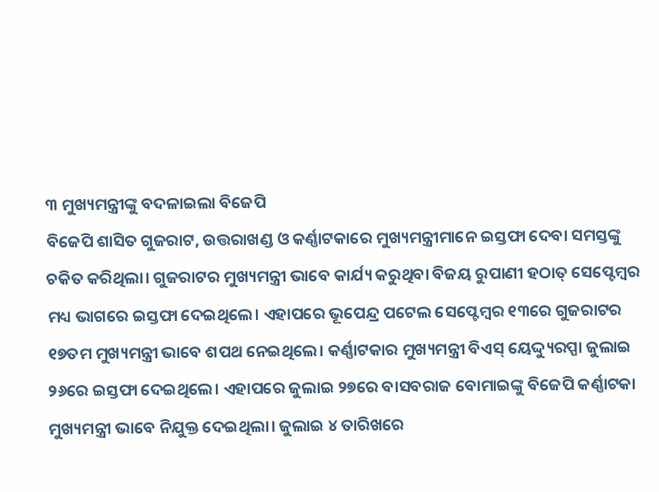୩ ମୁଖ୍ୟମନ୍ତ୍ରୀଙ୍କୁ ବଦଳାଇଲା ବିଜେପି
ବିଜେପି ଶାସିତ ଗୁଜରାଟ, ଉତ୍ତରାଖଣ୍ଡ ଓ କର୍ଣ୍ଣାଟକାରେ ମୁଖ୍ୟମନ୍ତ୍ରୀମାନେ ଇସ୍ତଫା ଦେବା ସମସ୍ତଙ୍କୁ ଚକିତ କରିଥିଲା। ଗୁଜରାଟର ମୁଖ୍ୟମନ୍ତ୍ରୀ ଭାବେ କାର୍ଯ୍ୟ କରୁଥିବା ବିଜୟ ରୁପାଣୀ ହଠାତ୍ ସେପ୍ଟେମ୍ବର ମଧ୍ୟ ଭାଗରେ ଇସ୍ତଫା ଦେଇଥିଲେ। ଏହାପରେ ଭୂପେନ୍ଦ୍ର ପଟେଲ ସେପ୍ଟେମ୍ବର ୧୩ରେ ଗୁଜରାଟର ୧୭ତମ ମୁଖ୍ୟମନ୍ତ୍ରୀ ଭାବେ ଶପଥ ନେଇଥିଲେ। କର୍ଣ୍ଣାଟକାର ମୁଖ୍ୟମନ୍ତ୍ରୀ ବିଏସ୍ ୟେଦ୍ଦ୍ୟୁରପ୍ପା ଜୁଲାଇ ୨୬ରେ ଇସ୍ତଫା ଦେଇଥିଲେ। ଏହାପରେ ଜୁଲାଇ ୨୭ରେ ବାସବରାଜ ବୋମାଇଙ୍କୁ ବିଜେପି କର୍ଣ୍ଣାଟକା ମୁଖ୍ୟମନ୍ତ୍ରୀ ଭାବେ ନିଯୁକ୍ତ ଦେଇଥିଲା। ଜୁଲାଇ ୪ ତାରିଖରେ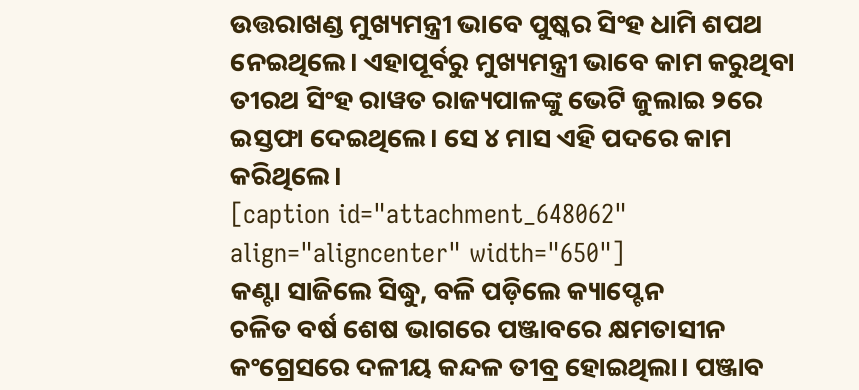ଉତ୍ତରାଖଣ୍ଡ ମୁଖ୍ୟମନ୍ତ୍ରୀ ଭାବେ ପୁଷ୍କର ସିଂହ ଧାମି ଶପଥ ନେଇଥିଲେ। ଏହାପୂର୍ବରୁ ମୁଖ୍ୟମନ୍ତ୍ରୀ ଭାବେ କାମ କରୁଥିବା ତୀରଥ ସିଂହ ରାୱତ ରାଜ୍ୟପାଳଙ୍କୁ ଭେଟି ଜୁଲାଇ ୨ରେ ଇସ୍ତଫା ଦେଇଥିଲେ। ସେ ୪ ମାସ ଏହି ପଦରେ କାମ କରିଥିଲେ।
[caption id="attachment_648062" align="aligncenter" width="650"]
କଣ୍ଟା ସାଜିଲେ ସିଦ୍ଧୁ, ବଳି ପଡ଼ିଲେ କ୍ୟାପ୍ଟେନ
ଚଳିତ ବର୍ଷ ଶେଷ ଭାଗରେ ପଞ୍ଜାବରେ କ୍ଷମତାସୀନ କଂଗ୍ରେସରେ ଦଳୀୟ କନ୍ଦଳ ତୀବ୍ର ହୋଇଥିଲା। ପଞ୍ଜାବ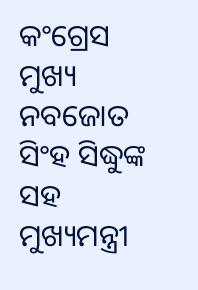କଂଗ୍ରେସ ମୁଖ୍ୟ ନବଜୋତ ସିଂହ ସିଦ୍ଧୁଙ୍କ ସହ ମୁଖ୍ୟମନ୍ତ୍ରୀ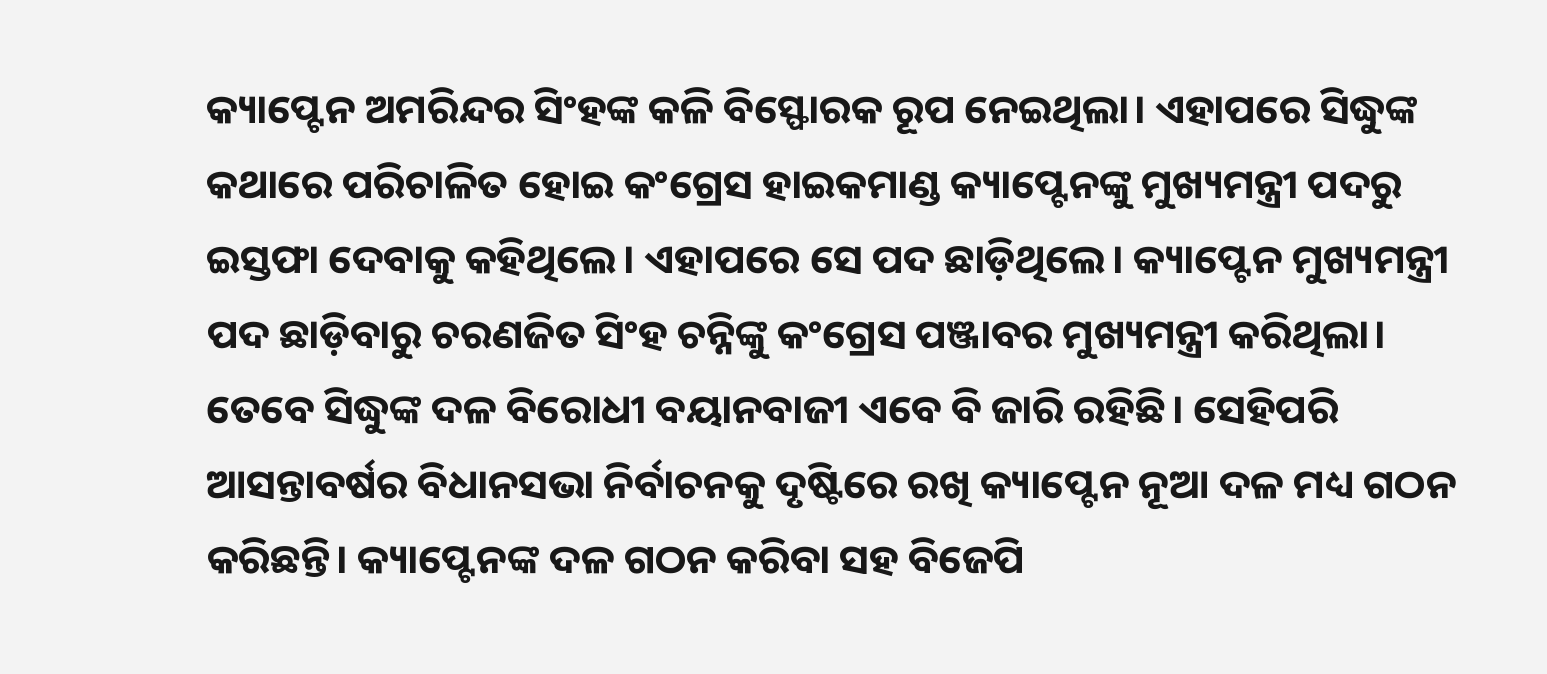କ୍ୟାପ୍ଟେନ ଅମରିନ୍ଦର ସିଂହଙ୍କ କଳି ବିସ୍ଫୋରକ ରୂପ ନେଇଥିଲା। ଏହାପରେ ସିଦ୍ଧୁଙ୍କ କଥାରେ ପରିଚାଳିତ ହୋଇ କଂଗ୍ରେସ ହାଇକମାଣ୍ଡ କ୍ୟାପ୍ଟେନଙ୍କୁ ମୁଖ୍ୟମନ୍ତ୍ରୀ ପଦରୁ ଇସ୍ତଫା ଦେବାକୁ କହିଥିଲେ। ଏହାପରେ ସେ ପଦ ଛାଡ଼ିଥିଲେ। କ୍ୟାପ୍ଟେନ ମୁଖ୍ୟମନ୍ତ୍ରୀ ପଦ ଛାଡ଼ିବାରୁ ଚରଣଜିତ ସିଂହ ଚନ୍ନିଙ୍କୁ କଂଗ୍ରେସ ପଞ୍ଜାବର ମୁଖ୍ୟମନ୍ତ୍ରୀ କରିଥିଲା। ତେବେ ସିଦ୍ଧୁଙ୍କ ଦଳ ବିରୋଧୀ ବୟାନବାଜୀ ଏବେ ବି ଜାରି ରହିଛି। ସେହିପରି ଆସନ୍ତାବର୍ଷର ବିଧାନସଭା ନିର୍ବାଚନକୁ ଦୃଷ୍ଟିରେ ରଖି କ୍ୟାପ୍ଟେନ ନୂଆ ଦଳ ମଧ୍ୟ ଗଠନ କରିଛନ୍ତି। କ୍ୟାପ୍ଟେନଙ୍କ ଦଳ ଗଠନ କରିବା ସହ ବିଜେପି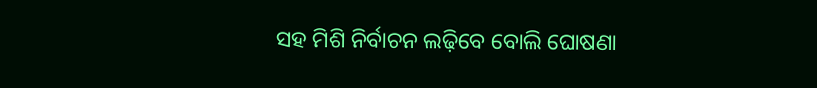ସହ ମିଶି ନିର୍ବାଚନ ଲଢ଼ିବେ ବୋଲି ଘୋଷଣା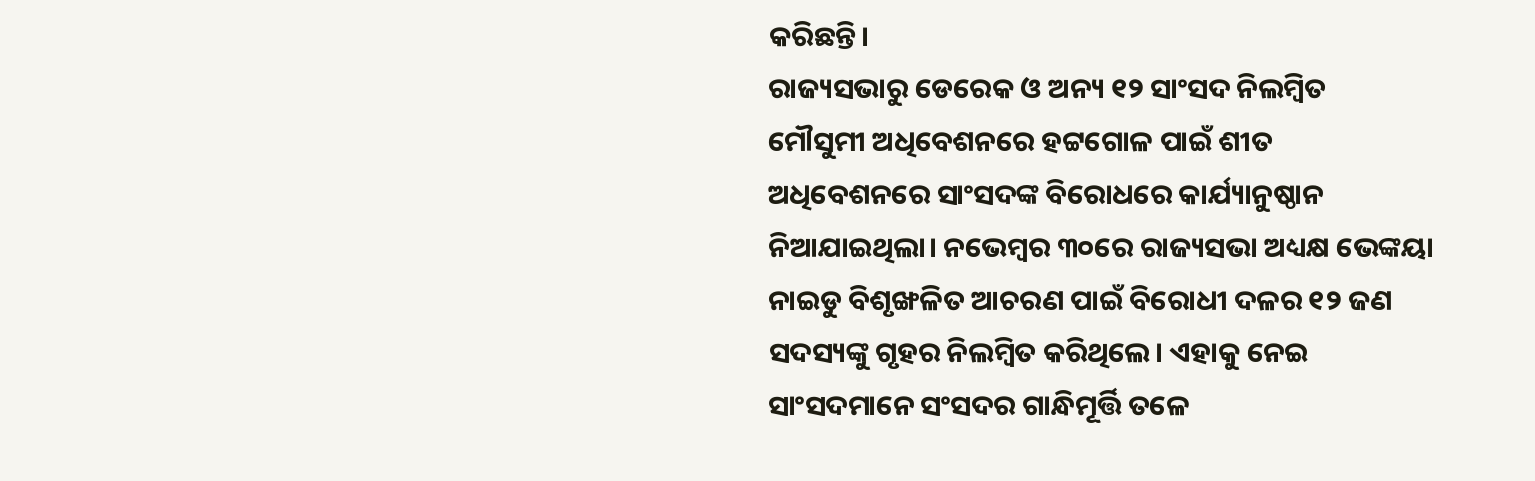କରିଛନ୍ତି।
ରାଜ୍ୟସଭାରୁ ଡେରେକ ଓ ଅନ୍ୟ ୧୨ ସାଂସଦ ନିଲମ୍ବିତ
ମୌସୁମୀ ଅଧିବେଶନରେ ହଟ୍ଟଗୋଳ ପାଇଁ ଶୀତ ଅଧିବେଶନରେ ସାଂସଦଙ୍କ ବିରୋଧରେ କାର୍ଯ୍ୟାନୁଷ୍ଠାନ ନିଆଯାଇଥିଲା। ନଭେମ୍ବର ୩୦ରେ ରାଜ୍ୟସଭା ଅଧ୍ୟକ୍ଷ ଭେଙ୍କୟା ନାଇଡୁ ବିଶୃଙ୍ଖଳିତ ଆଚରଣ ପାଇଁ ବିରୋଧୀ ଦଳର ୧୨ ଜଣ ସଦସ୍ୟଙ୍କୁ ଗୃହର ନିଲମ୍ବିତ କରିଥିଲେ। ଏହାକୁ ନେଇ ସାଂସଦମାନେ ସଂସଦର ଗାନ୍ଧିମୂର୍ତ୍ତି ତଳେ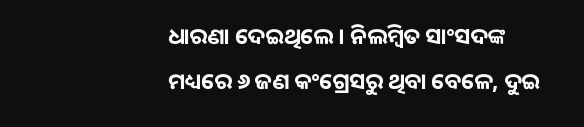ଧାରଣା ଦେଇଥିଲେ। ନିଲମ୍ବିତ ସାଂସଦଙ୍କ ମଧ୍ୟରେ ୬ ଜଣ କଂଗ୍ରେସରୁ ଥିବା ବେଳେ, ଦୁଇ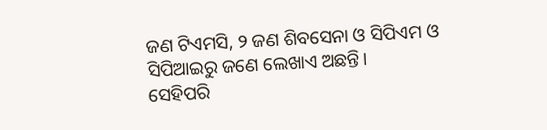ଜଣ ଟିଏମସି, ୨ ଜଣ ଶିବସେନା ଓ ସିପିଏମ ଓ ସିପିଆଇରୁ ଜଣେ ଲେଖାଏ ଅଛନ୍ତି।
ସେହିପରି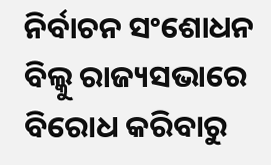ନିର୍ବାଚନ ସଂଶୋଧନ ବିଲ୍କୁ ରାଜ୍ୟସଭାରେ ବିରୋଧ କରିବାରୁ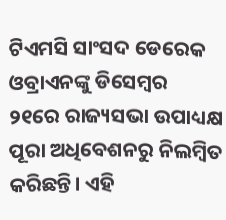ଟିଏମସି ସାଂସଦ ଡେରେକ ଓବ୍ରାଏନଙ୍କୁ ଡିସେମ୍ବର ୨୧ରେ ରାଜ୍ୟସଭା ଉପାଧ୍ୟକ୍ଷ ପୂରା ଅଧିବେଶନରୁ ନିଲମ୍ବିତ କରିଛନ୍ତି। ଏହି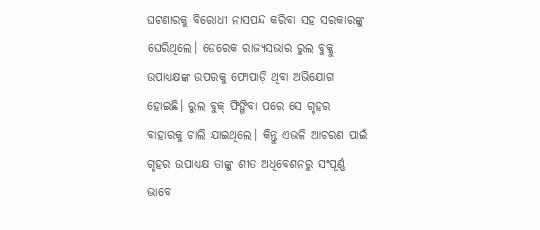ଘଟଣାରକୁ ବିରୋଧୀ ନାସପନ୍ଦ କରିବା ସହ ସରକାରଙ୍କୁ ଘେରିଥିଲେ। ଡେରେକ ରାଜ୍ୟସଭାର ରୁଲ ବୁକ୍କୁ ଉପାଧ୍ୟକ୍ଷଙ୍କ ଉପରକୁ ଫୋପାଡ଼ି ଥିବା ଅଭିଯୋଗ ହୋଇଛି। ରୁଲ ବୁକ୍ ଫିଙ୍ଗିବା ପରେ ସେ ଗୃହର ବାହାରକୁ ଚାଲି ଯାଇଥିଲେ। କିନ୍ତୁ ଏଭଳି ଆଚରଣ ପାଇଁ ଗୃହର ଉପାଧ୍ୟକ୍ଷ ତାଙ୍କୁ ଶୀତ ଅଧିବେଶନରୁ ସଂପୂର୍ଣ୍ଣ ଭାବେ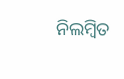ନିଲମ୍ବିତ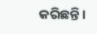କରିଛନ୍ତି।